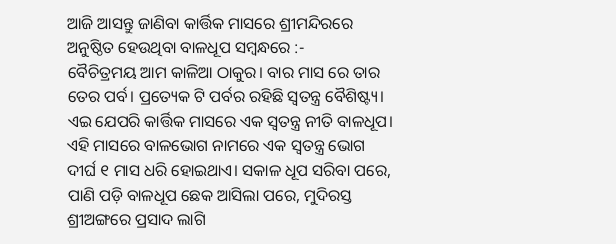ଆଜି ଆସନ୍ତୁ ଜାଣିବା କାର୍ତ୍ତିକ ମାସରେ ଶ୍ରୀମନ୍ଦିରରେ ଅନୁଷ୍ଠିତ ହେଉଥିବା ବାଳଧୂପ ସମ୍ବନ୍ଧରେ :-
ବୈଚିତ୍ରମୟ ଆମ କାଳିଆ ଠାକୁର। ବାର ମାସ ରେ ତାର ତେର ପର୍ବ। ପ୍ରତ୍ୟେକ ଟି ପର୍ବର ରହିଛି ସ୍ୱତନ୍ତ୍ର ବୈଶିଷ୍ଟ୍ୟ। ଏଇ ଯେପରି କାର୍ତ୍ତିକ ମାସରେ ଏକ ସ୍ୱତନ୍ତ୍ର ନୀତି ବାଳଧୂପ। ଏହି ମାସରେ ବାଳଭୋଗ ନାମରେ ଏକ ସ୍ୱତନ୍ତ୍ର ଭୋଗ ଦୀର୍ଘ ୧ ମାସ ଧରି ହୋଇଥାଏ। ସକାଳ ଧୂପ ସରିବା ପରେ, ପାଣି ପଡ଼ି ବାଳଧୂପ ଛେକ ଆସିଲା ପରେ, ମୁଦିରସ୍ତ ଶ୍ରୀଅଙ୍ଗରେ ପ୍ରସାଦ ଲାଗି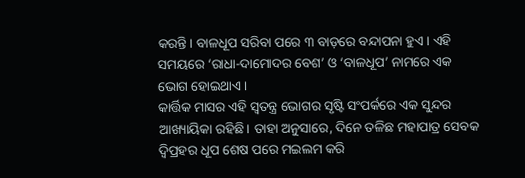କରନ୍ତି। ବାଳଧୂପ ସରିବା ପରେ ୩ ବାଡ଼ରେ ବନ୍ଦାପନା ହୁଏ। ଏହି ସମୟରେ ‘ରାଧା-ଦାମୋଦର ବେଶ’ ଓ ‘ବାଳଧୂପ’ ନାମରେ ଏକ ଭୋଗ ହୋଇଥାଏ।
କାର୍ତ୍ତିକ ମାସର ଏହି ସ୍ୱତନ୍ତ୍ର ଭୋଗର ସୃଷ୍ଟି ସଂପର୍କରେ ଏକ ସୁନ୍ଦର ଆଖ୍ୟାୟିକା ରହିଛି। ତାହା ଅନୁସାରେ, ଦିନେ ତଳିଛ ମହାପାତ୍ର ସେବକ ଦ୍ୱିପ୍ରହର ଧୂପ ଶେଷ ପରେ ମଇଲମ କରି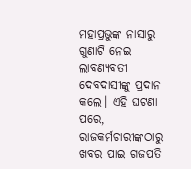ମହାପ୍ରଭୁଙ୍କ ନାସାରୁ ଗୁଣାଟି ନେଇ ଲାବଣ୍ୟବତୀ ଦେବଦାସୀଙ୍କୁ ପ୍ରଦାନ କଲେ। ଏହି ଘଟଣା ପରେ, ରାଜକର୍ମଚାରୀଙ୍କଠାରୁ ଖବର ପାଇ ଗଜପତି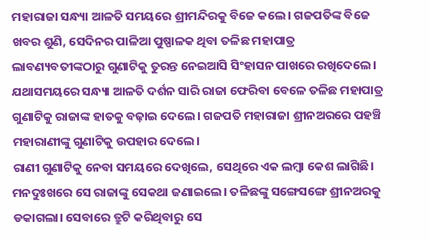ମହାରାଜା ସନ୍ଧ୍ୟା ଆଳତି ସମୟରେ ଶ୍ରୀମନ୍ଦିରକୁ ବିଜେ କଲେ। ଗଜପତିଙ୍କ ବିଜେ ଖବର ଶୁଣି, ସେଦିନର ପାଳିଆ ପୁଷ୍ପାଳକ ଥିବା ତଳିଛ ମହାପାତ୍ର ଲାବଣ୍ୟବତୀଙ୍କଠାରୁ ଗୁଣାଟିକୁ ତୁରନ୍ତ ନେଇଆସି ସିଂହାସନ ପାଖରେ ରଖିଦେଲେ। ଯଥାସମୟରେ ସନ୍ଧ୍ୟା ଆଳତି ଦର୍ଶନ ସାରି ରାଜା ଫେରିବା ବେଳେ ତଳିଛ ମହାପାତ୍ର ଗୁଣାଟିକୁ ରାଜାଙ୍କ ହାତକୁ ବଢ଼ାଇ ଦେଲେ। ଗଜପତି ମହାରାଜା ଶ୍ରୀନଅରରେ ପହଞ୍ଚି ମହାରାଣୀଙ୍କୁ ଗୁଣାଟିକୁ ଉପହାର ଦେଲେ।
ରାଣୀ ଗୁଣାଟିକୁ ନେବା ସମୟରେ ଦେଖିଲେ, ସେଥିରେ ଏକ ଲମ୍ବା କେଶ ଲାଗିଛି। ମନଦୁଃଖରେ ସେ ରାଜାଙ୍କୁ ସେକଥା ଜଣାଇଲେ। ତଳିଛଙ୍କୁ ସଙ୍ଗେସଙ୍ଗେ ଶ୍ରୀନଅରକୁ ଡକାଗଲା। ସେବାରେ ତ୍ରୁଟି କରିଥିବାରୁ ସେ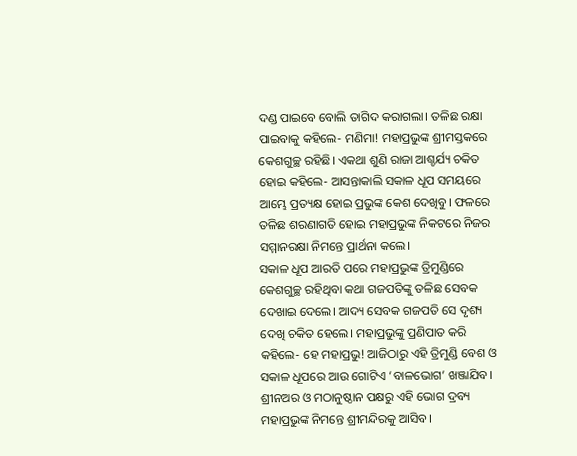ଦଣ୍ଡ ପାଇବେ ବୋଲି ତାଗିଦ କରାଗଲା। ତଳିଛ ରକ୍ଷା ପାଇବାକୁ କହିଲେ- ମଣିମା! ମହାପ୍ରଭୁଙ୍କ ଶ୍ରୀମସ୍ତକରେ କେଶଗୁଚ୍ଛ ରହିଛି। ଏକଥା ଶୁଣି ରାଜା ଆଶ୍ଚର୍ଯ୍ୟ ଚକିତ ହୋଇ କହିଲେ- ଆସନ୍ତାକାଲି ସକାଳ ଧୂପ ସମୟରେ ଆମ୍ଭେ ପ୍ରତ୍ୟକ୍ଷ ହୋଇ ପ୍ରଭୁଙ୍କ କେଶ ଦେଖିବୁ। ଫଳରେ ତଳିଛ ଶରଣାଗତି ହୋଇ ମହାପ୍ରଭୁଙ୍କ ନିକଟରେ ନିଜର ସମ୍ମାନରକ୍ଷା ନିମନ୍ତେ ପ୍ରାର୍ଥନା କଲେ।
ସକାଳ ଧୂପ ଆରତି ପରେ ମହାପ୍ରଭୁଙ୍କ ତ୍ରିମୁଣ୍ଡିରେ କେଶଗୁଚ୍ଛ ରହିଥିବା କଥା ଗଜପତିଙ୍କୁ ତଳିଛ ସେବକ ଦେଖାଇ ଦେଲେ। ଆଦ୍ୟ ସେବକ ଗଜପତି ସେ ଦୃଶ୍ୟ ଦେଖି ଚକିତ ହେଲେ। ମହାପ୍ରଭୁଙ୍କୁ ପ୍ରଣିପାତ କରି କହିଲେ- ହେ ମହାପ୍ରଭୁ! ଆଜିଠାରୁ ଏହି ତ୍ରିମୁଣ୍ଡି ବେଶ ଓ ସକାଳ ଧୂପରେ ଆଉ ଗୋଟିଏ ‘ବାଳଭୋଗ’ ଖଞ୍ଜାଯିବ। ଶ୍ରୀନଅର ଓ ମଠାନୁଷ୍ଠାନ ପକ୍ଷରୁ ଏହି ଭୋଗ ଦ୍ରବ୍ୟ ମହାପ୍ରଭୁଙ୍କ ନିମନ୍ତେ ଶ୍ରୀମନ୍ଦିରକୁ ଆସିବ।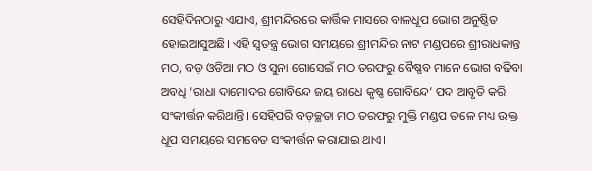ସେହିଦିନଠାରୁ ଏଯାଏ, ଶ୍ରୀମନ୍ଦିରରେ କାର୍ତ୍ତିକ ମାସରେ ବାଳଧୂପ ଭୋଗ ଅନୁଷ୍ଠିତ ହୋଇଆସୁଅଛି। ଏହି ସ୍ୱତନ୍ତ୍ର ଭୋଗ ସମୟରେ ଶ୍ରୀମନ୍ଦିର ନାଟ ମଣ୍ଡପରେ ଶ୍ରୀରାଧକାନ୍ତ ମଠ, ବଡ଼ ଓଡିଆ ମଠ ଓ ସୁନା ଗୋସେଇଁ ମଠ ତରଫରୁ ବୈଷ୍ଣବ ମାନେ ଭୋଗ ବଢିବା ଅବଧି ‘ରାଧା ଦାମୋଦର ଗୋବିନ୍ଦେ ଜୟ ରାଧେ କୃଷ୍ଣ ଗୋବିନ୍ଦେ’ ପଦ ଆବୃତି କରି ସଂକୀର୍ତ୍ତନ କରିଥାନ୍ତି। ସେହିପରି ବଡ଼ଚ୍ଛତା ମଠ ତରଫରୁ ମୁକ୍ତି ମଣ୍ଡପ ତଳେ ମଧ୍ୟ ଉକ୍ତ ଧୂପ ସମୟରେ ସମବେତ ସଂକୀର୍ତ୍ତନ କରାଯାଇ ଥାଏ।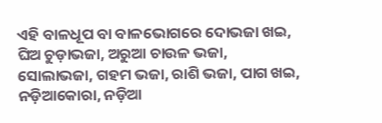ଏହି ବାଳଧୂପ ବା ବାଳଭୋଗରେ ଦୋଭଜା ଖଇ, ଘିଅ ଚୁଡ଼ାଭଜା, ଅରୁଆ ଚାଉଳ ଭଜା, ସୋଲାଭଜା, ଗହମ ଭଜା, ରାଶି ଭଜା, ପାଗ ଖଇ, ନଡ଼ିଆକୋରା, ନଡ଼ିଆ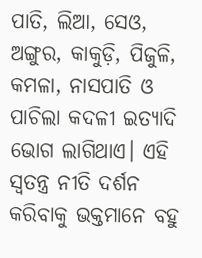ପାତି, ଲିଆ, ସେଓ, ଅଙ୍ଗୁର, କାକୁଡ଼ି, ପିଜୁଳି, କମଳା, ନାସପାତି ଓ ପାଚିଲା କଦଳୀ ଇତ୍ୟାଦି ଭୋଗ ଲାଗିଥାଏ। ଏହି ସ୍ୱତନ୍ତ୍ର ନୀତି ଦର୍ଶନ କରିବାକୁ ଭକ୍ତମାନେ ବହୁ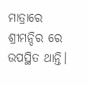ମାତ୍ରାରେ ଶ୍ରୀମନ୍ଦିର ରେ ଉପସ୍ଥିତ ଥାନ୍ତି।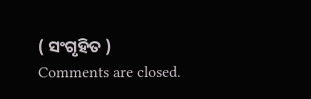( ସଂଗୃହିତ )
Comments are closed.